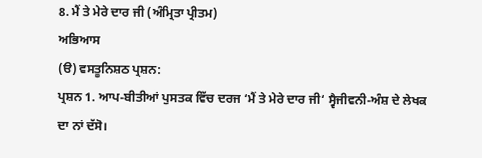8. ਮੈਂ ਤੇ ਮੇਰੇ ਦਾਰ ਜੀ (ਅੰਮ੍ਰਿਤਾ ਪ੍ਰੀਤਮ)
ਅਭਿਆਸ
(ੳ) ਵਸਤੂਨਿਸ਼ਠ ਪ੍ਰਸ਼ਨ:
ਪ੍ਰਸ਼ਨ 1. ਆਪ-ਬੀਤੀਆਂ ਪੁਸਤਕ ਵਿੱਚ ਦਰਜ ‘ਮੈਂ ਤੇ ਮੇਰੇ ਦਾਰ ਜੀ‘ ਸ੍ਵੈਜੀਵਨੀ-ਅੰਸ਼ ਦੇ ਲੇਖਕ ਦਾ ਨਾਂ ਦੱਸੋ।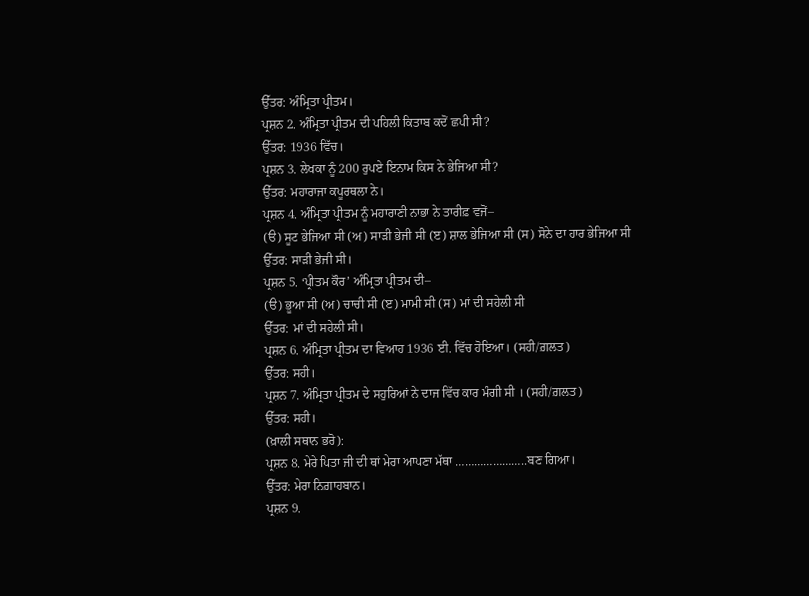ਉੱਤਰ: ਅੰਮ੍ਰਿਤਾ ਪ੍ਰੀਤਮ।
ਪ੍ਰਸ਼ਨ 2. ਅੰਮ੍ਰਿਤਾ ਪ੍ਰੀਤਮ ਦੀ ਪਹਿਲੀ ਕਿਤਾਬ ਕਦੋਂ ਛਪੀ ਸੀ?
ਉੱਤਰ: 1936 ਵਿੱਚ।
ਪ੍ਰਸ਼ਨ 3. ਲੇਖਕਾ ਨੂੰ 200 ਰੁਪਏ ਇਨਾਮ ਕਿਸ ਨੇ ਭੇਜਿਆ ਸੀ?
ਉੱਤਰ: ਮਹਾਰਾਜਾ ਕਪੂਰਥਲਾ ਨੇ।
ਪ੍ਰਸ਼ਨ 4. ਅੰਮ੍ਰਿਤਾ ਪ੍ਰੀਤਮ ਨੂੰ ਮਹਾਰਾਣੀ ਨਾਭਾ ਨੇ ਤਾਰੀਫ਼ ਵਜੋਂ–
(ੳ) ਸੂਟ ਭੇਜਿਆ ਸੀ (ਅ) ਸਾੜੀ ਭੇਜੀ ਸੀ (ੲ) ਸ਼ਾਲ ਭੇਜਿਆ ਸੀ (ਸ) ਸੋਨੇ ਦਾ ਹਾਰ ਭੇਜਿਆ ਸੀ
ਉੱਤਰ: ਸਾੜੀ ਭੇਜੀ ਸੀ।
ਪ੍ਰਸ਼ਨ 5. ‘ਪ੍ਰੀਤਮ ਕੌਰ’ ਅੰਮ੍ਰਿਤਾ ਪ੍ਰੀਤਮ ਦੀ–
(ੳ) ਭੂਆ ਸੀ (ਅ) ਚਾਚੀ ਸੀ (ੲ) ਮਾਮੀ ਸੀ (ਸ) ਮਾਂ ਦੀ ਸਹੇਲੀ ਸੀ
ਉੱਤਰ: ਮਾਂ ਦੀ ਸਹੇਲੀ ਸੀ।
ਪ੍ਰਸ਼ਨ 6. ਅੰਮ੍ਰਿਤਾ ਪ੍ਰੀਤਮ ਦਾ ਵਿਆਹ 1936 ਈ. ਵਿੱਚ ਹੋਇਆ। (ਸਹੀ/ਗ਼ਲਤ)
ਉੱਤਰ: ਸਹੀ।
ਪ੍ਰਸ਼ਨ 7. ਅੰਮ੍ਰਿਤਾ ਪ੍ਰੀਤਮ ਦੇ ਸਹੁਰਿਆਂ ਨੇ ਦਾਜ ਵਿੱਚ ਕਾਰ ਮੰਗੀ ਸੀ । (ਸਹੀ/ਗ਼ਲਤ)
ਉੱਤਰ: ਸਹੀ।
(ਖ਼ਾਲੀ ਸਥਾਨ ਭਰੋ):
ਪ੍ਰਸ਼ਨ 8. ਮੇਰੇ ਪਿਤਾ ਜੀ ਦੀ ਥਾਂ ਮੇਰਾ ਆਪਣਾ ਮੱਥਾ …………………..ਬਣ ਗਿਆ।
ਉੱਤਰ: ਮੇਰਾ ਨਿਗ਼ਾਹਬਾਨ।
ਪ੍ਰਸ਼ਨ 9.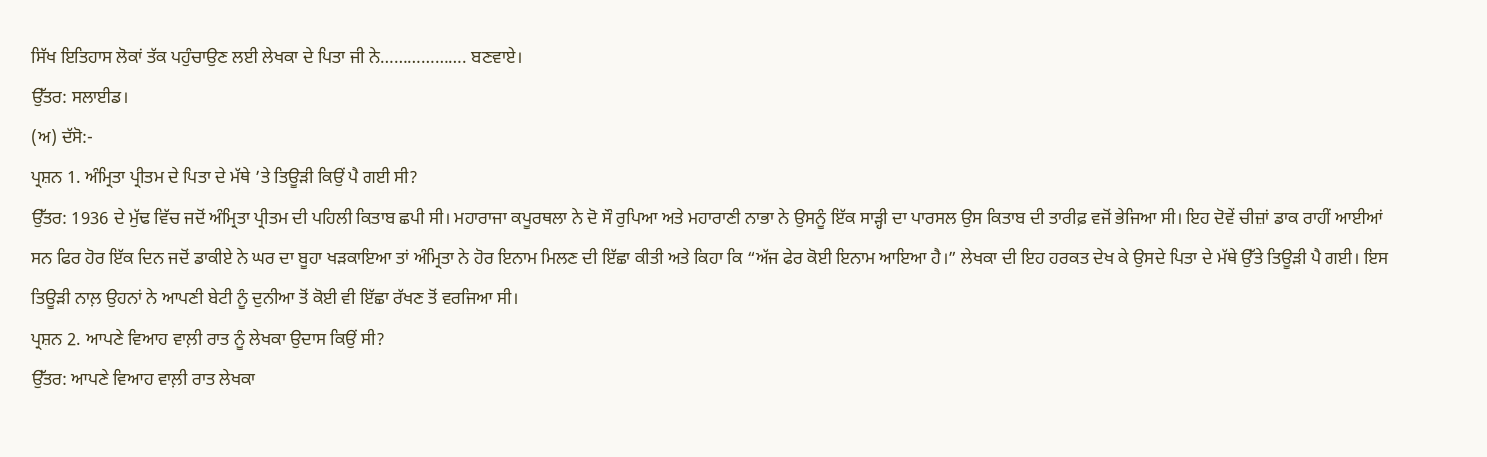ਸਿੱਖ ਇਤਿਹਾਸ ਲੋਕਾਂ ਤੱਕ ਪਹੁੰਚਾਉਣ ਲਈ ਲੇਖਕਾ ਦੇ ਪਿਤਾ ਜੀ ਨੇ………………. ਬਣਵਾਏ।
ਉੱਤਰ: ਸਲਾਈਡ।
(ਅ) ਦੱਸੋ:-
ਪ੍ਰਸ਼ਨ 1. ਅੰਮ੍ਰਿਤਾ ਪ੍ਰੀਤਮ ਦੇ ਪਿਤਾ ਦੇ ਮੱਥੇ ’ਤੇ ਤਿਊੜੀ ਕਿਉਂ ਪੈ ਗਈ ਸੀ?
ਉੱਤਰ: 1936 ਦੇ ਮੁੱਢ ਵਿੱਚ ਜਦੋਂ ਅੰਮ੍ਰਿਤਾ ਪ੍ਰੀਤਮ ਦੀ ਪਹਿਲੀ ਕਿਤਾਬ ਛਪੀ ਸੀ। ਮਹਾਰਾਜਾ ਕਪੂਰਥਲਾ ਨੇ ਦੋ ਸੌ ਰੁਪਿਆ ਅਤੇ ਮਹਾਰਾਣੀ ਨਾਭਾ ਨੇ ਉਸਨੂੰ ਇੱਕ ਸਾੜ੍ਹੀ ਦਾ ਪਾਰਸਲ ਉਸ ਕਿਤਾਬ ਦੀ ਤਾਰੀਫ਼ ਵਜੋਂ ਭੇਜਿਆ ਸੀ। ਇਹ ਦੋਵੇਂ ਚੀਜ਼ਾਂ ਡਾਕ ਰਾਹੀਂ ਆਈਆਂ ਸਨ ਫਿਰ ਹੋਰ ਇੱਕ ਦਿਨ ਜਦੋਂ ਡਾਕੀਏ ਨੇ ਘਰ ਦਾ ਬੂਹਾ ਖੜਕਾਇਆ ਤਾਂ ਅੰਮ੍ਰਿਤਾ ਨੇ ਹੋਰ ਇਨਾਮ ਮਿਲਣ ਦੀ ਇੱਛਾ ਕੀਤੀ ਅਤੇ ਕਿਹਾ ਕਿ “ਅੱਜ ਫੇਰ ਕੋਈ ਇਨਾਮ ਆਇਆ ਹੈ।” ਲੇਖਕਾ ਦੀ ਇਹ ਹਰਕਤ ਦੇਖ ਕੇ ਉਸਦੇ ਪਿਤਾ ਦੇ ਮੱਥੇ ਉੱਤੇ ਤਿਊੜੀ ਪੈ ਗਈ। ਇਸ ਤਿਊੜੀ ਨਾਲ਼ ਉਹਨਾਂ ਨੇ ਆਪਣੀ ਬੇਟੀ ਨੂੰ ਦੁਨੀਆ ਤੋਂ ਕੋਈ ਵੀ ਇੱਛਾ ਰੱਖਣ ਤੋਂ ਵਰਜਿਆ ਸੀ।
ਪ੍ਰਸ਼ਨ 2. ਆਪਣੇ ਵਿਆਹ ਵਾਲ਼ੀ ਰਾਤ ਨੂੰ ਲੇਖਕਾ ਉਦਾਸ ਕਿਉਂ ਸੀ?
ਉੱਤਰ: ਆਪਣੇ ਵਿਆਹ ਵਾਲ਼ੀ ਰਾਤ ਲੇਖਕਾ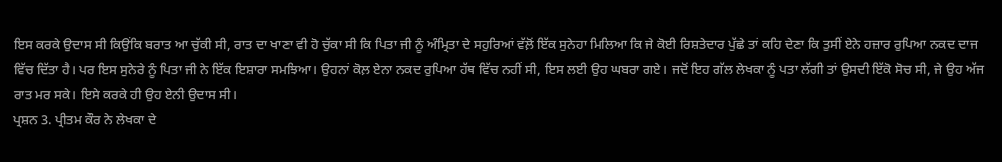ਇਸ ਕਰਕੇ ਉਦਾਸ ਸੀ ਕਿਉਂਕਿ ਬਰਾਤ ਆ ਚੁੱਕੀ ਸੀ, ਰਾਤ ਦਾ ਖਾਣਾ ਵੀ ਹੋ ਚੁੱਕਾ ਸੀ ਕਿ ਪਿਤਾ ਜੀ ਨੂੰ ਅੰਮ੍ਰਿਤਾ ਦੇ ਸਹੁਰਿਆਂ ਵੱਲ਼ੋਂ ਇੱਕ ਸੁਨੇਹਾ ਮਿਲਿਆ ਕਿ ਜੇ ਕੋਈ ਰਿਸ਼ਤੇਦਾਰ ਪੁੱਛੇ ਤਾਂ ਕਹਿ ਦੇਣਾ ਕਿ ਤੁਸੀਂ ਏਨੇ ਹਜ਼ਾਰ ਰੁਪਿਆ ਨਕਦ ਦਾਜ ਵਿੱਚ ਦਿੱਤਾ ਹੈ। ਪਰ ਇਸ ਸੁਨੇਰੇ ਨੂੰ ਪਿਤਾ ਜੀ ਨੇ ਇੱਕ ਇਸ਼ਾਰਾ ਸਮਝਿਆ। ਉਹਨਾਂ ਕੋਲ਼ ਏਨਾ ਨਕਦ ਰੁਪਿਆ ਹੱਥ ਵਿੱਚ ਨਹੀਂ ਸੀ, ਇਸ ਲਈ ਉਹ ਘਬਰਾ ਗਏ। ਜਦੋਂ ਇਹ ਗੱਲ ਲੇਖਕਾ ਨੂੰ ਪਤਾ ਲੱਗੀ ਤਾਂ ਉਸਦੀ ਇੱਕੋ ਸੋਚ ਸੀ, ਜੇ ਉਹ ਅੱਜ ਰਾਤ ਮਰ ਸਕੇ। ਇਸੇ ਕਰਕੇ ਹੀ ਉਹ ਏਨੀ ਉਦਾਸ ਸੀ।
ਪ੍ਰਸ਼ਨ 3. ਪ੍ਰੀਤਮ ਕੌਰ ਨੇ ਲੇਖਕਾ ਦੇ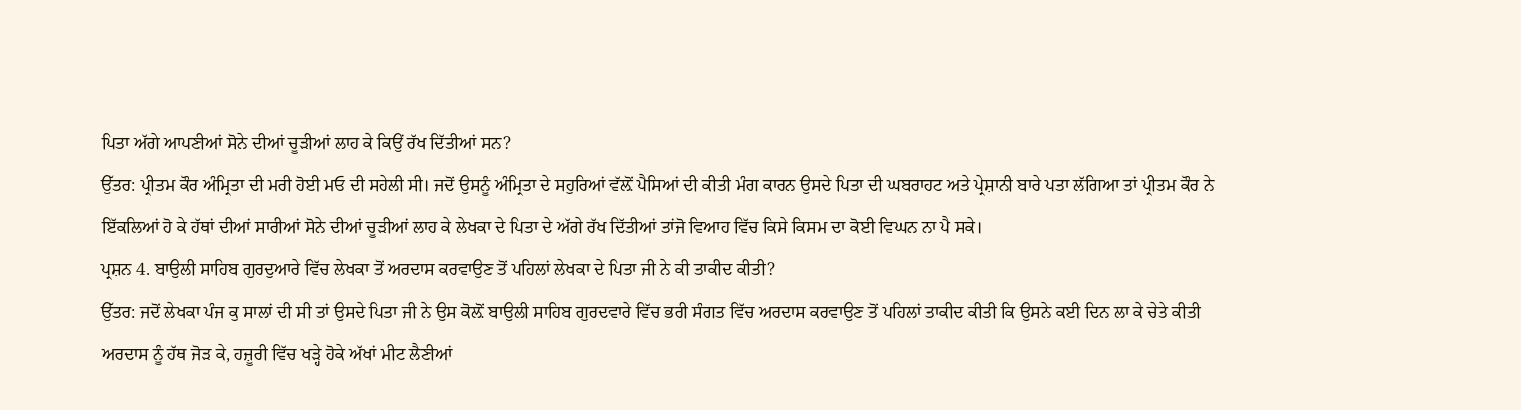ਪਿਤਾ ਅੱਗੇ ਆਪਣੀਆਂ ਸੋਨੇ ਦੀਆਂ ਚੂੜੀਆਂ ਲਾਹ ਕੇ ਕਿਉਂ ਰੱਖ ਦਿੱਤੀਆਂ ਸਨ?
ਉੱਤਰ: ਪ੍ਰੀਤਮ ਕੌਰ ਅੰਮ੍ਰਿਤਾ ਦੀ ਮਰੀ ਹੋਈ ਮਓ ਦੀ ਸਹੇਲੀ ਸੀ। ਜਦੋਂ ਉਸਨੂੰ ਅੰਮ੍ਰਿਤਾ ਦੇ ਸਹੁਰਿਆਂ ਵੱਲ਼ੋਂ ਪੈਸਿਆਂ ਦੀ ਕੀਤੀ ਮੰਗ ਕਾਰਨ ਉਸਦੇ ਪਿਤਾ ਦੀ ਘਬਰਾਹਟ ਅਤੇ ਪ੍ਰੇਸ਼ਾਨੀ ਬਾਰੇ ਪਤਾ ਲੱਗਿਆ ਤਾਂ ਪ੍ਰੀਤਮ ਕੌਰ ਨੇ ਇੱਕਲਿਆਂ ਹੋ ਕੇ ਹੱਥਾਂ ਦੀਆਂ ਸਾਰੀਆਂ ਸੋਨੇ ਦੀਆਂ ਚੂੜੀਆਂ ਲਾਹ ਕੇ ਲੇਖਕਾ ਦੇ ਪਿਤਾ ਦੇ ਅੱਗੇ ਰੱਖ ਦਿੱਤੀਆਂ ਤਾਂਜੋ ਵਿਆਹ ਵਿੱਚ ਕਿਸੇ ਕਿਸਮ ਦਾ ਕੋਈ ਵਿਘਨ ਨਾ ਪੈ ਸਕੇ।
ਪ੍ਰਸ਼ਨ 4. ਬਾਉਲੀ ਸਾਹਿਬ ਗੁਰਦੁਆਰੇ ਵਿੱਚ ਲੇਖਕਾ ਤੋਂ ਅਰਦਾਸ ਕਰਵਾਉਣ ਤੋਂ ਪਹਿਲਾਂ ਲੇਖਕਾ ਦੇ ਪਿਤਾ ਜੀ ਨੇ ਕੀ ਤਾਕੀਦ ਕੀਤੀ?
ਉੱਤਰ: ਜਦੋਂ ਲੇਖਕਾ ਪੰਜ ਕੁ ਸਾਲਾਂ ਦੀ ਸੀ ਤਾਂ ਉਸਦੇ ਪਿਤਾ ਜੀ ਨੇ ਉਸ ਕੋਲ਼ੋਂ ਬਾਉਲੀ ਸਾਹਿਬ ਗੁਰਦਵਾਰੇ ਵਿੱਚ ਭਰੀ ਸੰਗਤ ਵਿੱਚ ਅਰਦਾਸ ਕਰਵਾਉਣ ਤੋਂ ਪਹਿਲਾਂ ਤਾਕੀਦ ਕੀਤੀ ਕਿ ਉਸਨੇ ਕਈ ਦਿਨ ਲਾ ਕੇ ਚੇਤੇ ਕੀਤੀ ਅਰਦਾਸ ਨੂੰ ਹੱਥ ਜੋੜ ਕੇ, ਹਜ਼ੂਰੀ ਵਿੱਚ ਖੜ੍ਹੇ ਹੋਕੇ ਅੱਖਾਂ ਮੀਟ ਲੈਣੀਆਂ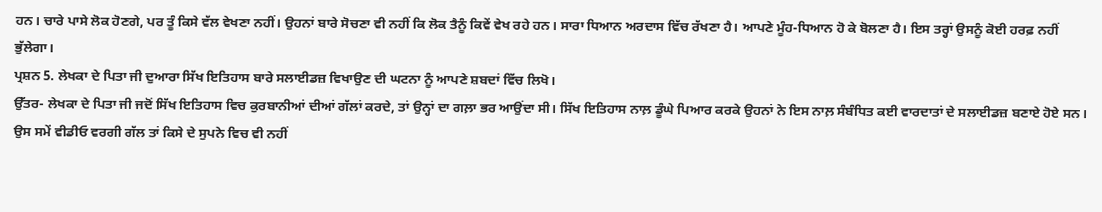ਹਨ। ਚਾਰੇ ਪਾਸੇ ਲੋਕ ਹੋਣਗੇ, ਪਰ ਤੂੰ ਕਿਸੇ ਵੱਲ ਵੇਖਣਾ ਨਹੀਂ। ਉਹਨਾਂ ਬਾਰੇ ਸੋਚਣਾ ਵੀ ਨਹੀਂ ਕਿ ਲੋਕ ਤੈਨੂੰ ਕਿਵੇਂ ਵੇਖ ਰਹੇ ਹਨ। ਸਾਰਾ ਧਿਆਨ ਅਰਦਾਸ ਵਿੱਚ ਰੱਖਣਾ ਹੈ। ਆਪਣੇ ਮੂੰਹ-ਧਿਆਨ ਹੋ ਕੇ ਬੋਲਣਾ ਹੈ। ਇਸ ਤਰ੍ਹਾਂ ਉਸਨੂੰ ਕੋਈ ਹਰਫ਼ ਨਹੀਂ ਭੁੱਲੇਗਾ।
ਪ੍ਰਸ਼ਨ 5. ਲੇਖਕਾ ਦੇ ਪਿਤਾ ਜੀ ਦੁਆਰਾ ਸਿੱਖ ਇਤਿਹਾਸ ਬਾਰੇ ਸਲਾਈਡਜ਼ ਵਿਖਾਉਣ ਦੀ ਘਟਨਾ ਨੂੰ ਆਪਣੇ ਸ਼ਬਦਾਂ ਵਿੱਚ ਲਿਖੋ।
ਉੱਤਰ- ਲੇਖਕਾ ਦੇ ਪਿਤਾ ਜੀ ਜਦੋਂ ਸਿੱਖ ਇਤਿਹਾਸ ਵਿਚ ਕੁਰਬਾਨੀਆਂ ਦੀਆਂ ਗੱਲਾਂ ਕਰਦੇ, ਤਾਂ ਉਨ੍ਹਾਂ ਦਾ ਗਲ਼ਾ ਭਰ ਆਉਂਦਾ ਸੀ। ਸਿੱਖ ਇਤਿਹਾਸ ਨਾਲ਼ ਡੂੰਘੇ ਪਿਆਰ ਕਰਕੇ ਉਹਨਾਂ ਨੇ ਇਸ ਨਾਲ਼ ਸੰਬੰਧਿਤ ਕਈ ਵਾਰਦਾਤਾਂ ਦੇ ਸਲਾਈਡਜ਼ ਬਣਾਏ ਹੋਏ ਸਨ। ਉਸ ਸਮੇਂ ਵੀਡੀਓ ਵਰਗੀ ਗੱਲ ਤਾਂ ਕਿਸੇ ਦੇ ਸੁਪਨੇ ਵਿਚ ਵੀ ਨਹੀਂ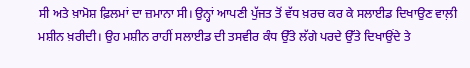ਸੀ ਅਤੇ ਖ਼ਾਮੋਸ਼ ਫ਼ਿਲਮਾਂ ਦਾ ਜ਼ਮਾਨਾ ਸੀ। ਉਨ੍ਹਾਂ ਆਪਣੀ ਪੁੱਜਤ ਤੋਂ ਵੱਧ ਖ਼ਰਚ ਕਰ ਕੇ ਸਲਾਈਡ ਦਿਖਾਉਣ ਵਾਲ਼ੀ ਮਸ਼ੀਨ ਖ਼ਰੀਦੀ। ਉਹ ਮਸ਼ੀਨ ਰਾਹੀਂ ਸਲਾਈਡ ਦੀ ਤਸਵੀਰ ਕੰਧ ਉੱਤੇ ਲੱਗੇ ਪਰਦੇ ਉੱਤੇ ਦਿਖਾਉਂਦੇ ਤੇ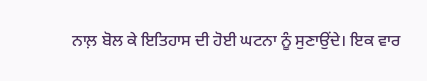ਨਾਲ਼ ਬੋਲ ਕੇ ਇਤਿਹਾਸ ਦੀ ਹੋਈ ਘਟਨਾ ਨੂੰ ਸੁਣਾਉਂਦੇ। ਇਕ ਵਾਰ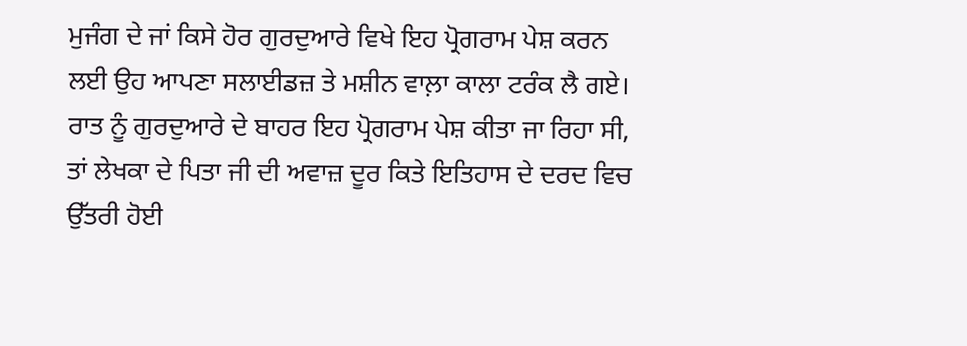ਮੁਜੰਗ ਦੇ ਜਾਂ ਕਿਸੇ ਹੋਰ ਗੁਰਦੁਆਰੇ ਵਿਖੇ ਇਹ ਪ੍ਰੋਗਰਾਮ ਪੇਸ਼ ਕਰਨ ਲਈ ਉਹ ਆਪਣਾ ਸਲਾਈਡਜ਼ ਤੇ ਮਸ਼ੀਨ ਵਾਲ਼ਾ ਕਾਲਾ ਟਰੰਕ ਲੈ ਗਏ। ਰਾਤ ਨੂੰ ਗੁਰਦੁਆਰੇ ਦੇ ਬਾਹਰ ਇਹ ਪ੍ਰੋਗਰਾਮ ਪੇਸ਼ ਕੀਤਾ ਜਾ ਰਿਹਾ ਸੀ, ਤਾਂ ਲੇਖਕਾ ਦੇ ਪਿਤਾ ਜੀ ਦੀ ਅਵਾਜ਼ ਦੂਰ ਕਿਤੇ ਇਤਿਹਾਸ ਦੇ ਦਰਦ ਵਿਚ ਉੱਤਰੀ ਹੋਈ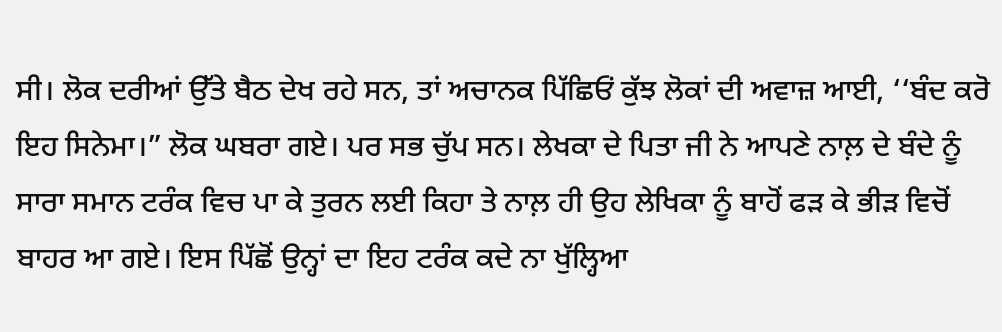ਸੀ। ਲੋਕ ਦਰੀਆਂ ਉੱਤੇ ਬੈਠ ਦੇਖ ਰਹੇ ਸਨ, ਤਾਂ ਅਚਾਨਕ ਪਿੱਛਿਓਂ ਕੁੱਝ ਲੋਕਾਂ ਦੀ ਅਵਾਜ਼ ਆਈ, ‘‘ਬੰਦ ਕਰੋ ਇਹ ਸਿਨੇਮਾ।” ਲੋਕ ਘਬਰਾ ਗਏ। ਪਰ ਸਭ ਚੁੱਪ ਸਨ। ਲੇਖਕਾ ਦੇ ਪਿਤਾ ਜੀ ਨੇ ਆਪਣੇ ਨਾਲ਼ ਦੇ ਬੰਦੇ ਨੂੰ ਸਾਰਾ ਸਮਾਨ ਟਰੰਕ ਵਿਚ ਪਾ ਕੇ ਤੁਰਨ ਲਈ ਕਿਹਾ ਤੇ ਨਾਲ਼ ਹੀ ਉਹ ਲੇਖਿਕਾ ਨੂੰ ਬਾਹੋਂ ਫੜ ਕੇ ਭੀੜ ਵਿਚੋਂ ਬਾਹਰ ਆ ਗਏ। ਇਸ ਪਿੱਛੋਂ ਉਨ੍ਹਾਂ ਦਾ ਇਹ ਟਰੰਕ ਕਦੇ ਨਾ ਖੁੱਲ੍ਹਿਆ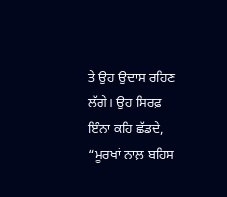ਤੇ ਉਹ ਉਦਾਸ ਰਹਿਣ ਲੱਗੇ। ਉਹ ਸਿਰਫ਼ ਇੰਨਾ ਕਹਿ ਛੱਡਦੇ, “ਮੂਰਖਾਂ ਨਾਲ਼ ਬਹਿਸ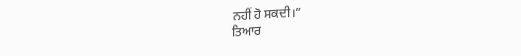ਨਹੀਂ ਹੋ ਸਕਦੀ।”
ਤਿਆਰ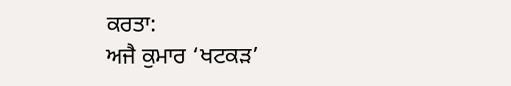ਕਰਤਾ:
ਅਜੈ ਕੁਮਾਰ ‘ਖਟਕੜ’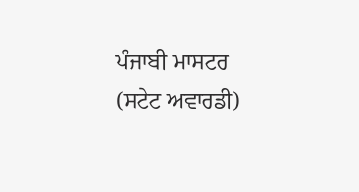ਪੰਜਾਬੀ ਮਾਸਟਰ (ਸਟੇਟ ਅਵਾਰਡੀ)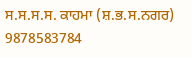ਸ.ਸ.ਸ.ਸ. ਕਾਹਮਾ (ਸ਼.ਭ.ਸ.ਨਗਰ) 9878583784